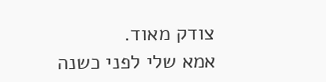צודק מאוד.
אמא שלי לפני כשנה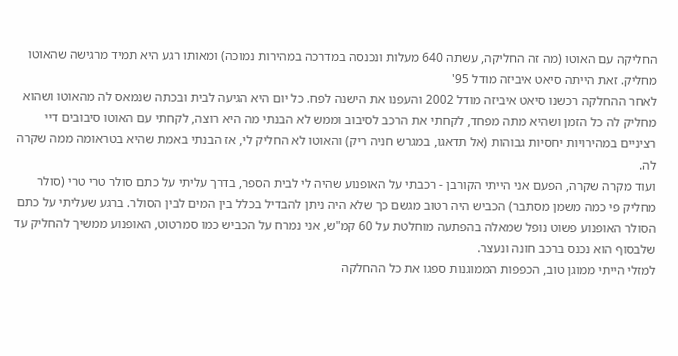החליקה עם האוטו (מה זה החליקה, עשתה 640 מעלות ונכנסה במדרכה במהירות נמוכה) ומאותו רגע היא תמיד מרגישה שהאוטו מחליק. זאת הייתה סיאט איביזה מודל 95'
לאחר ההחלקה רכשנו סיאט איביזה מודל 2002 והעפנו את הישנה לפח. כל יום היא הגיעה לבית ובכתה שנמאס לה מהאוטו ושהוא מחליק לה כל הזמן ושהיא מתה מפחד, לקחתי את הרכב לסיבוב וממש לא הבנתי מה היא רוצה, לקחתי עם האוטו סיבובים דיי רציניים במהירויות יחסיות גבוהות (אל תדאגו, במגרש חניה ריק) והאוטו לא החליק לי, אז הבנתי באמת שהיא בטראומה ממה שקרה לה.
ועוד מקרה שקרה, הפעם אני הייתי הקורבן - רכבתי על האופנוע שהיה לי לבית הספר, בדרך עליתי על כתם סולר טרי טרי (סולר מחליק פי כמה משמן מסתבר) הכביש היה רטוב מגשם כך שלא היה ניתן להבדיל בכלל בין המים לבין הסולר. ברגע שעליתי על כתם הסולר האופנוע פשוט נופל שמאלה בהפתעה מוחלטת על 60 קמ"ש, אני נמרח על הכביש כמו סמרטוט, האופנוע ממשיך להחליק עד שלבסוף הוא נכנס ברכב חונה ונעצר.
למזלי הייתי ממוגן טוב, הכפפות הממוגנות ספגו את כל ההחלקה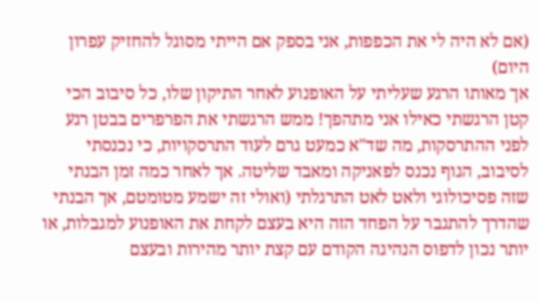(אם לא היה לי את הכפפות, אני בספק אם הייתי מסוגל להחזיק עפרון היום)
אך מאותו הרגע שעליתי על האופנוע לאחר התיקון שלו, כל סיבוב הכי קטן הרגשתי כאילו אני מתהפך! ממש הרגשתי את הפרפרים בבטן רגע לפני ההתרסקות, מה שד"א כמעט גרם לעוד התרסקויות, כי נכנסתי לסיבוב, הגוף נכנס לפאניקה ומאבד שליטה. אך לאחר כמה זמן הבנתי שזה פסיכולוגי ולאט לאט התרגלתי (ואולי זה ישמע מטומטם, אך הבנתי שהדרך להתגבר על הפחד הזה היא בעצם לקחת את האופנוע למגבלות, או יותר נכון לדפוס הנהיגה הקודם עם קצת יותר מהירות ובעצם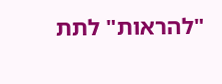"להראות" לתת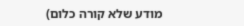מודע שלא קורה כלום)